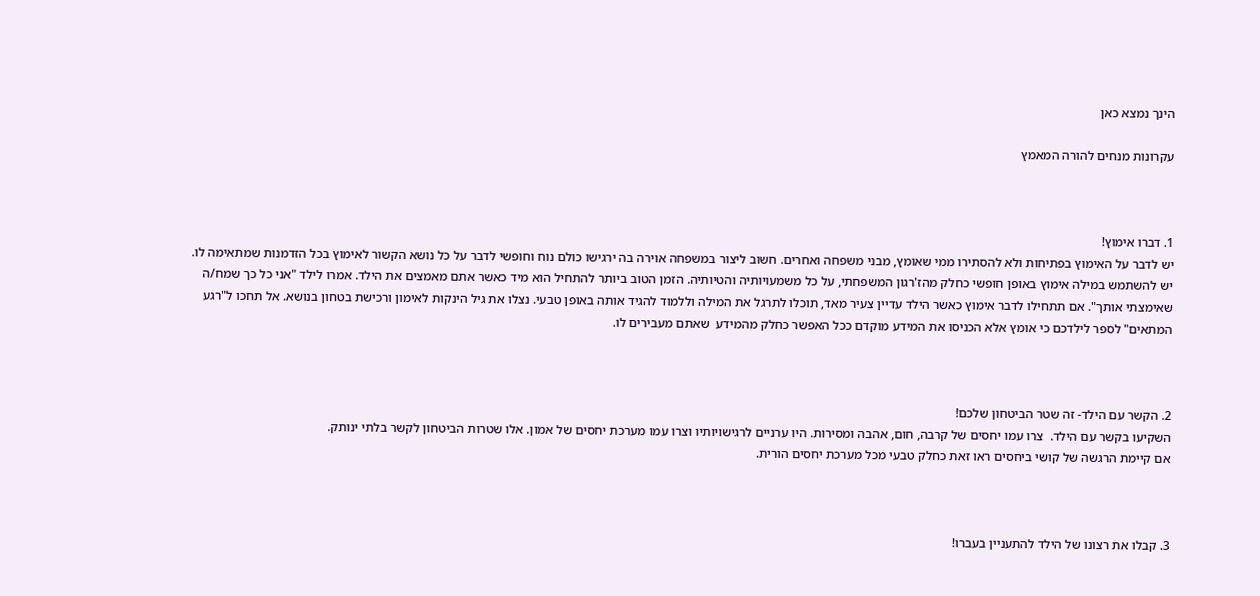הינך נמצא כאן

עקרונות מנחים להורה המאמץ



1. דברו אימוץ!
יש לדבר על האימוץ בפתיחות ולא להסתירו ממי שאומץ, מבני משפחה ואחרים. חשוב ליצור במשפחה אוירה בה ירגישו כולם נוח וחופשי לדבר על כל נושא הקשור לאימוץ בכל הזדמנות שמתאימה לו. יש להשתמש במילה אימוץ באופן חופשי כחלק מהז'רגון המשפחתי, על כל משמעויותיה והטיותיה. הזמן הטוב ביותר להתחיל הוא מיד כאשר אתם מאמצים את הילד. אמרו לילד "אני כל כך שמח/ה שאימצתי אותך". אם תתחילו לדבר אימוץ כאשר הילד עדיין צעיר מאד, תוכלו לתרגל את המילה וללמוד להגיד אותה באופן טבעי. נצלו את גיל הינקות לאימון ורכישת בטחון בנושא. אל תחכו ל"רגע המתאים" לספר לילדכם כי אומץ אלא הכניסו את המידע מוקדם ככל האפשר כחלק מהמידע  שאתם מעבירים לו.



2. הקשר עם הילד- זה שטר הביטחון שלכם!
השקיעו בקשר עם הילד.  צרו עמו יחסים של קרבה, חום, אהבה ומסירות. היו ערניים לרגישויותיו וצרו עמו מערכת יחסים של אמון. אלו שטרות הביטחון לקשר בלתי ינותק.
אם קיימת הרגשה של קושי ביחסים ראו זאת כחלק טבעי מכל מערכת יחסים הורית.



3. קבלו את רצונו של הילד להתעניין בעברו!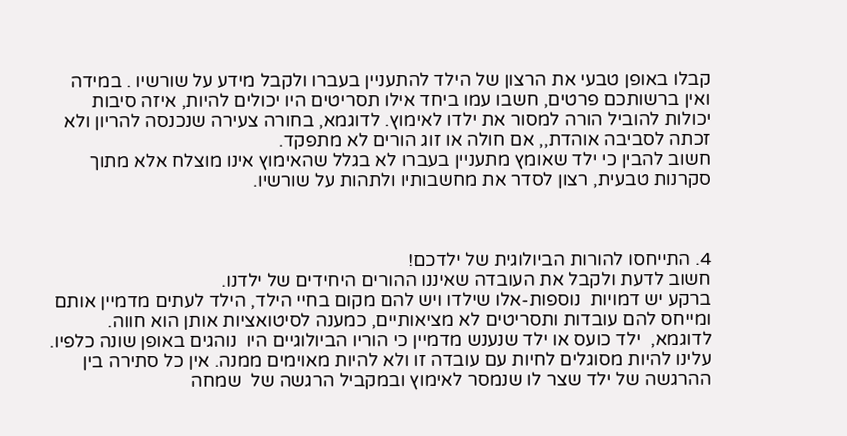קבלו באופן טבעי את הרצון של הילד להתעניין בעברו ולקבל מידע על שורשיו . במידה ואין ברשותכם פרטים, חשבו עמו ביחד אילו תסריטים היו יכולים להיות, איזה סיבות יכולות להוביל הורה למסור את ילדו לאימוץ. לדוגמא, בחורה צעירה שנכנסה להריון ולא זכתה לסביבה אוהדת,, אם חולה או זוג הורים לא מתפקד.
חשוב להבין כי ילד שאומץ מתעניין בעברו לא בגלל שהאימוץ אינו מוצלח אלא מתוך סקרנות טבעית, רצון לסדר את מחשבותיו ולתהות על שורשיו.



4. התייחסו להורות הביולוגית של ילדכם!
חשוב לדעת ולקבל את העובדה שאיננו ההורים היחידים של ילדנו.
ברקע יש דמויות  נוספות-אלו שילדו ויש להם מקום בחיי הילד, הילד לעתים מדמיין אותם ומייחס להם עובדות ותסריטים לא מציאותיים, כמענה לסיטואציות אותן הוא חווה. לדוגמא,  ילד כועס או ילד שנענש מדמיין כי הוריו הביולוגיים היו  נוהגים באופן שונה כלפיו. עלינו להיות מסוגלים לחיות עם עובדה זו ולא להיות מאוימים ממנה. אין כל סתירה בין ההרגשה של ילד שצר לו שנמסר לאימוץ ובמקביל הרגשה של  שמחה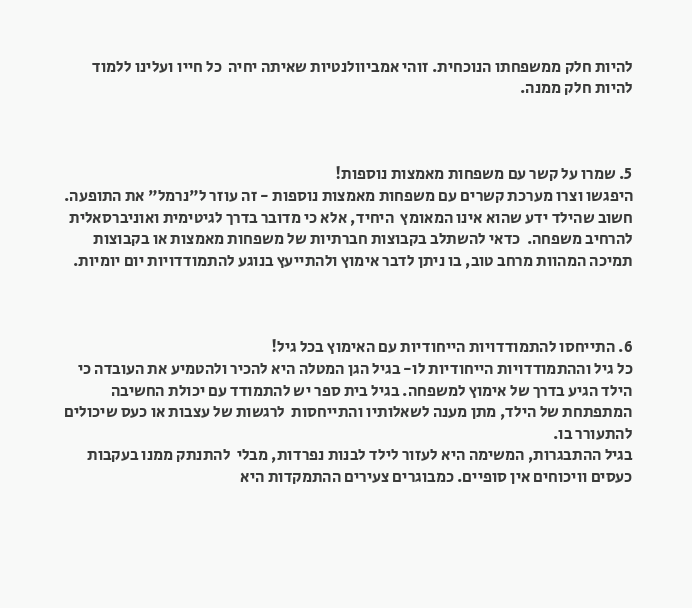להיות חלק ממשפחתו הנוכחית. זוהי אמביוולנטיות שאיתה יחיה  כל חייו ועלינו ללמוד להיות חלק ממנה.



5. שמרו על קשר עם משפחות מאמצות נוספות!
היפגשו וצרו מערכת קשרים עם משפחות מאמצות נוספות - זה עוזר ל"נרמל" את התופעה. חשוב שהילד ידע שהוא אינו המאומץ  היחיד, אלא כי מדובר בדרך לגיטימית ואוניברסאלית להרחיב משפחה.  כדאי להשתלב בקבוצות חברתיות של משפחות מאמצות או בקבוצות תמיכה המהוות מרחב טוב, בו ניתן לדבר אימוץ ולהתייעץ בנוגע להתמודדויות יום יומיות.



6. התייחסו להתמודדויות הייחודיות עם האימוץ בכל גיל!
כל גיל וההתמודדויות הייחודיות לו- בגיל הגן המטלה היא להכיר ולהטמיע את העובדה כי הילד הגיע בדרך של אימוץ למשפחה. בגיל בית ספר יש להתמודד עם יכולת החשיבה המתפתחת של הילד, מתן מענה לשאלותיו והתייחסות  לרגשות של עצבות או כעס שיכולים להתעורר בו.
בגיל ההתבגרות, המשימה היא לעזור לילד לבנות נפרדות, מבלי  להתנתק ממנו בעקבות כעסים וויכוחים אין סופיים. כמבוגרים צעירים ההתמקדות היא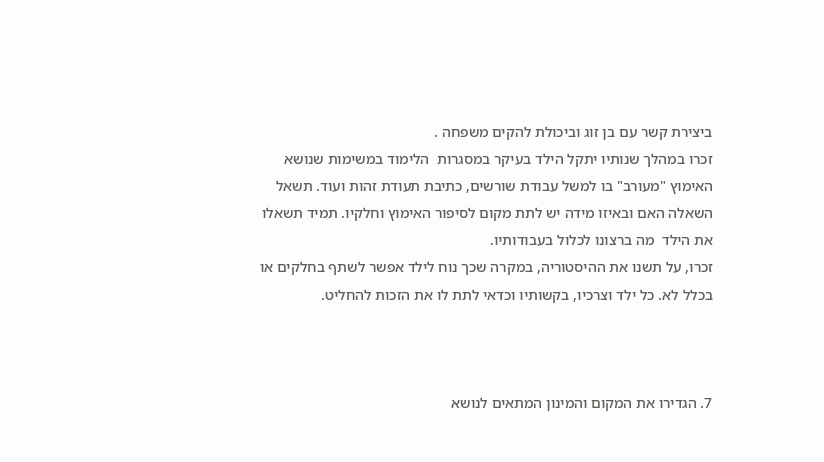ביצירת קשר עם בן זוג וביכולת להקים משפחה .
זכרו במהלך שנותיו יתקל הילד בעיקר במסגרות  הלימוד במשימות שנושא האימוץ "מעורב" בו למשל עבודת שורשים, כתיבת תעודת זהות ועוד. תשאל השאלה האם ובאיזו מידה יש לתת מקום לסיפור האימוץ וחלקיו. תמיד תשאלו את הילד  מה ברצונו לכלול בעבודותיו.
זכרו, על תשנו את ההיסטוריה, במקרה שכך נוח לילד אפשר לשתף בחלקים או בכלל לא. כל ילד וצרכיו, בקשותיו וכדאי לתת לו את הזכות להחליט.



7. הגדירו את המקום והמינון המתאים לנושא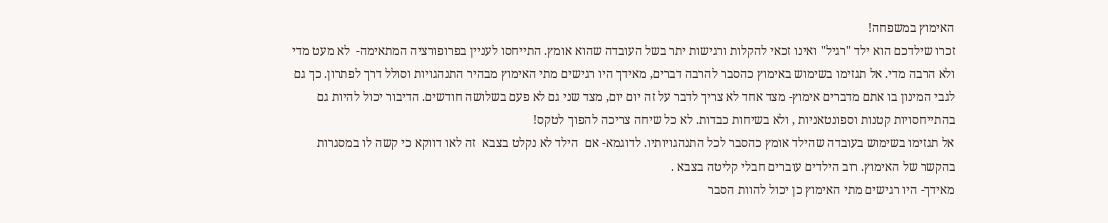האימוץ במשפחה!
זכרו שילדכם הוא ילד "רגיל" ואינו זכאי להקלות ורגישות יתר בשל העובדה שהוא אומץ. התייחסו לעניין בפרופורציה המתאימה-  לא מעט מדי ולא הרבה מדי. אל תגזימו בשימוש באימוץ כהסבר להרבה דברים, מאידך היו רגישים מתי האימוץ מבהיר התנהגויות וסולל דרך לפתרון. כך גם לגבי המינון בו אתם מדברים אימוץ- מצד אחד לא צריך לדבר על זה יום יום, מצד שני גם לא פעם בשלושה חודשים. הדיבור יכול להיות גם בהתייחסויות קטנות וספונטאניות , ולא בשיחות כבדות. לא כל שיחה צריכה להפוך לטקס!
אל תגזימו בשימוש בעובדה שהילד אומץ כהסבר לכל התנהגויותיו. לדוגמא- אם  הילד לא נקלט בצבא  זה לאו דווקא כי קשה לו במסגרות בהקשר של האימוץ. רוב הילדים עוברים חבלי קליטה בצבא .
מאידך- היו רגישים מתי האימוץ כן יכול להוות הסבר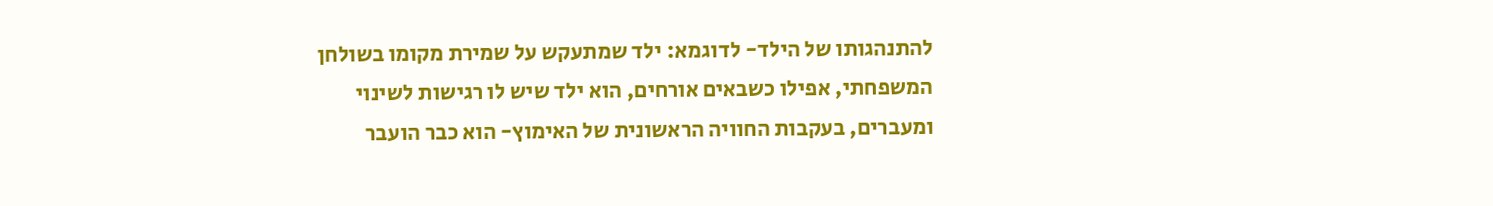להתנהגותו של הילד- לדוגמא: ילד שמתעקש על שמירת מקומו בשולחן המשפחתי, אפילו כשבאים אורחים, הוא ילד שיש לו רגישות לשינוי ומעברים, בעקבות החוויה הראשונית של האימוץ- הוא כבר הועבר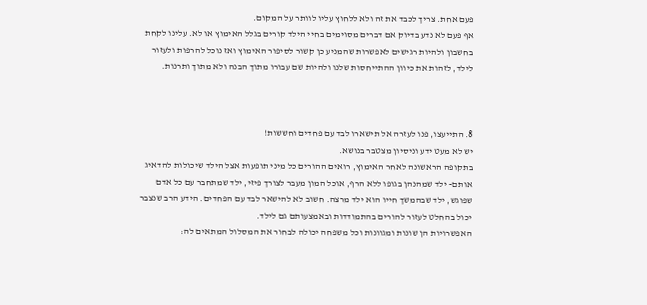פעם אחת. צריך לכבד את זה ולא ללחוץ עליו לוותר על המקום.
אף פעם לא נדע בדיוק אם דברים מסוימים בחיי הילד קורים בגלל האימוץ או לא. עלינו לקחת בחשבון ולהיות רגישים לאפשרות שהמניע כן קשור לסיפור האימוץ ואז נוכל להרפות ולעזור לילד, לזהות את כיוון ההתייחסות שלנו ולהיות שם עבורו מתוך הבנה ולא מתוך ותרנות.



8. התייעצו, פנו לעזרה אל תישארו לבד עם פחדים וחששות!
יש לא מעט ידע וניסיון מצטבר בנושא.
בתקופה הראשונה לאחר האימוץ, רואים ההורים כל מיני תופעות אצל הילד שיכולות להדאיג אותם- ילד שמהנהן בגופו ללא הרף, אוכל המון מעבר לצורך פיזי, ילד שמתחבר עם כל אדם שפוגש, ילד שבהמשך חייו הוא ילד מרצה. חשוב לא להישאר לבד עם הפחדים. הידע הרב שנצבר יכול בהחלט לעזור להורים בהתמודדות ובאמצעותם גם לילד.
האפשרויות הן שונות ומגוונות וכל משפחה יכולה לבחור את המסלול המתאים לה: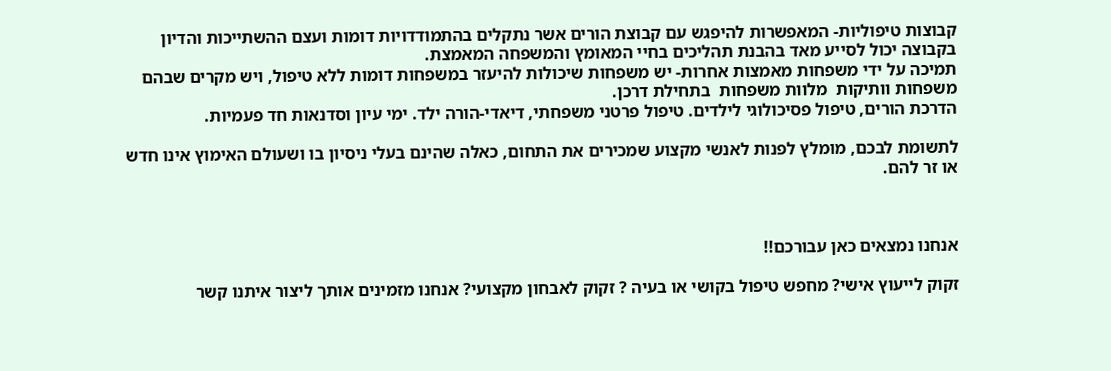קבוצות טיפוליות- המאפשרות להיפגש עם קבוצת הורים אשר נתקלים בהתמודדויות דומות ועצם ההשתייכות והדיון בקבוצה יכול לסייע מאד בהבנת תהליכים בחיי המאומץ והמשפחה המאמצת.
תמיכה על ידי משפחות מאמצות אחרות- יש משפחות שיכולות להיעזר במשפחות דומות ללא טיפול, ויש מקרים שבהם משפחות וותיקות  מלוות משפחות  בתחילת דרכן.
הדרכת הורים, טיפול פסיכולוגי לילדים. טיפול פרטני משפחתי, דיאדי-הורה ילד. ימי עיון וסדנאות חד פעמיות.

לתשומת לבכם, מומלץ לפנות לאנשי מקצוע שמכירים את התחום, כאלה שהינם בעלי ניסיון בו ושעולם האימוץ אינו חדש או זר להם.



אנחנו נמצאים כאן עבורכם!!

זקוק לייעוץ אישי? מחפש טיפול בקושי או בעיה ? זקוק לאבחון מקצועי? אנחנו מזמינים אותך ליצור איתנו קשר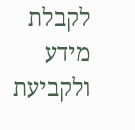לקבלת מידע ולקביעת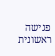פגישה ראשונית